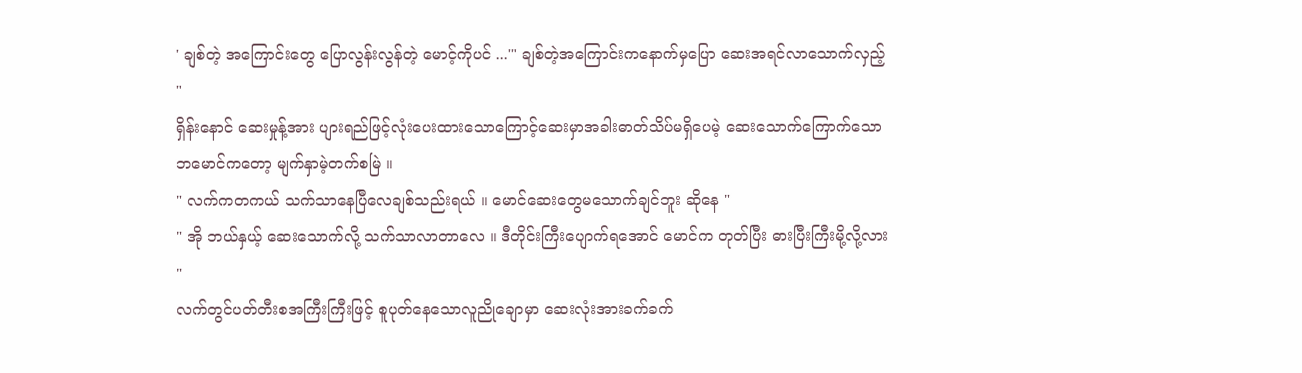' ချစ်တဲ့ အကြောင်းတွေ ပြောလွန်းလွန်တဲ့ မောင့်ကိုပင် ...'" ချစ်တဲ့အကြောင်းကနောက်မှပြော ဆေးအရင်လာသောက်လှည့် "
ရှိန်းနောင် ဆေးမှုန့်အား ပျားရည်ဖြင့်လုံးပေးထားသောကြောင့်ဆေးမှာအခါးဓာတ်သိပ်မရှိပေမဲ့ ဆေးသောက်ကြောက်သော ဘမောင်ကတော့ မျက်နှာမဲ့တက်စမြဲ ။
" လက်ကတကယ် သက်သာနေပြီလေချစ်သည်းရယ် ။ မောင်ဆေးတွေမသောက်ချင်ဘူး ဆိုနေ "
" အို ဘယ်နှယ့် ဆေးသောက်လို့ သက်သာလာတာလေ ။ ဒီတိုင်းကြီးပျောက်ရအောင် မောင်က တုတ်ပြီး ဓားပြီးကြီးမို့လို့လား "
လက်တွင်ပတ်တီးစအကြီးကြီးဖြင့် စူပုတ်နေသောလူညိုချောမှာ ဆေးလုံးအားခက်ခက်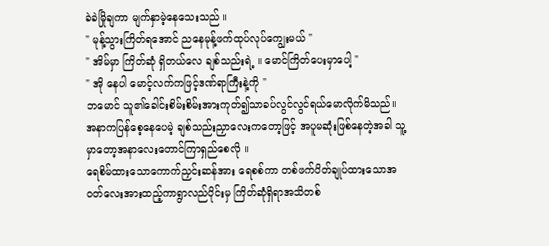ခဲခဲမြိုချကာ မျက်နှာမဲ့နေသေးသည် ။
" မုန့်သွားကြိတ်ရအောင် ညနေမုန့်ဖက်ထုပ်လုပ်ကျွေးမယ် "
" အိမ်မှာ ကြိတ်ဆုံ ရှိတယ်လေ ချစ်သည်းရဲ့ ။ မောင်ကြိတ်ပေးမှာပေါ့ "
" အို နေပါ မောင့်လက်ကဖြင့်ဒဏ်ရာကြီးနဲ့ကို "
ဘမောင် သူ၏ခေါင်းစိမ်းစိမ်းအားကုတ်၍သာခပ်လွင်လွင်ရယ်မောလိုက်မိသည်။ အနာကပြန်စေ့နေပေမဲ့ ချစ်သည်းညှာလေးကတော့ဖြင့် အပူမဆုံးဖြစ်နေတဲ့အခါ သူ့မှာတော့အနာလေးတောင်ကြာရှည်စေလို ။
ရေစိမ်ထားသောကောက်ညှင်းဆန်အား ရေစစ်ကာ တစ်ဖက်ပိတ်ချုပ်ထားသောအဝတ်လေးအားထည့်ကာရွာလည်ပိုင်းမှ ကြိတ်ဆုံရှိရာအသိတစ်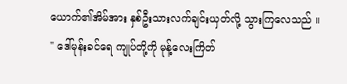ယောက်၏အိမ်အား နှစ်ဦးသားလက်ချင်းယှတ်လို့ သွားကြလေသည် ။
" ဒေါ်မုန်းခင်ရေ ကျုပ်တို့ကို မုန့်လေးကြိတ်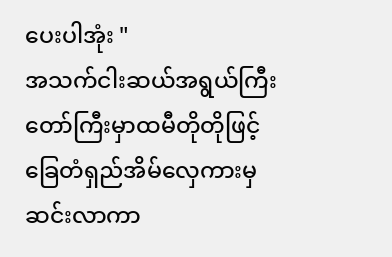ပေးပါအုံး "
အသက်ငါးဆယ်အရွယ်ကြီးတော်ကြီးမှာထမီတိုတိုဖြင့်ခြေတံရှည်အိမ်လှေကားမှဆင်းလာကာ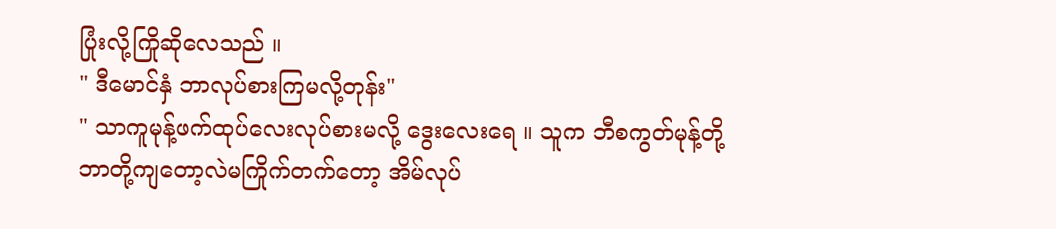ပြုံးလို့ကြိုဆိုလေသည် ။
" ဒီမောင်နှံ ဘာလုပ်စားကြမလို့တုန်း"
" သာကူမုန့်ဖက်ထုပ်လေးလုပ်စားမလို့ ဒွေးလေးရေ ။ သူက ဘီစကွတ်မုန့်တို့ ဘာတို့ကျတော့လဲမကြိုက်တက်တော့ အိမ်လုပ်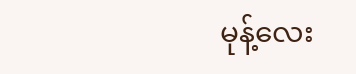မုန့်လေး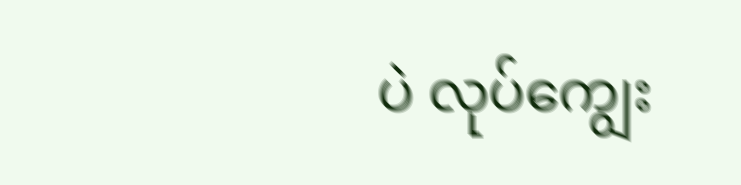ပဲ လုပ်ကျွေး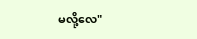မလို့လေ"